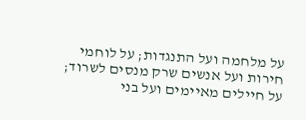על מלחמה ועל התנגדות; על לוחמי חירות ועל אנשים שרק מנסים לשרוד; על חיילים מאיימים ועל בני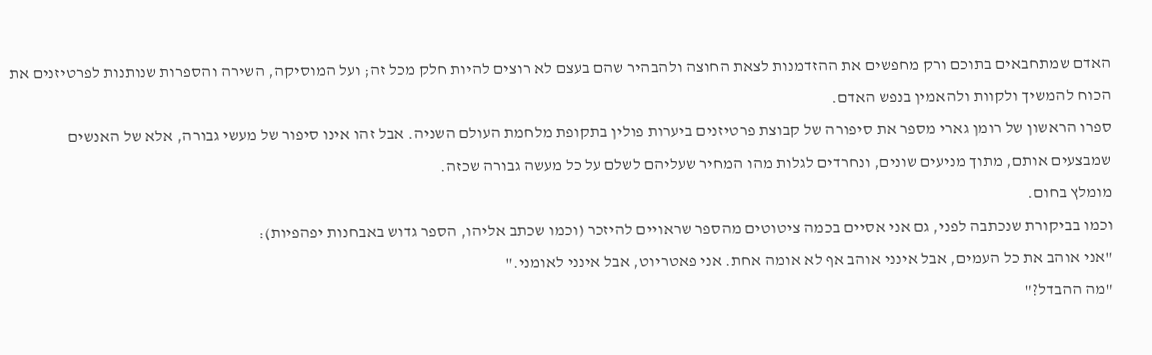האדם שמתחבאים בתוכם ורק מחפשים את ההזדמנות לצאת החוצה ולהבהיר שהם בעצם לא רוצים להיות חלק מכל זה; ועל המוסיקה, השירה והספרות שנותנות לפרטיזנים את הכוח להמשיך ולקוות ולהאמין בנפש האדם.
ספרו הראשון של רומן גארי מספר את סיפורה של קבוצת פרטיזנים ביערות פולין בתקופת מלחמת העולם השניה. אבל זהו אינו סיפור של מעשי גבורה, אלא של האנשים שמבצעים אותם, מתוך מניעים שונים, ונחרדים לגלות מהו המחיר שעליהם לשלם על כל מעשה גבורה שכזה.
מומלץ בחום.
וכמו בביקורת שנכתבה לפני, גם אני אסיים בכמה ציטוטים מהספר שראויים להיזכר (וכמו שכתב אליהו, הספר גדוש באבחנות יפהפיות):
"אני אוהב את כל העמים, אבל אינני אוהב אף לא אומה אחת. אני פאטריוט, אבל אינני לאומני."
"מה ההבדל?"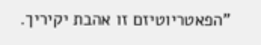"הפאטריוטיזם זו אהבת יקיריך.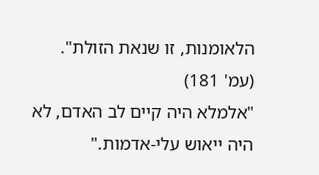הלאומנות, זו שנאת הזולת".
(עמ' 181)
"אלמלא היה קיים לב האדם, לא היה ייאוש עלי-אדמות."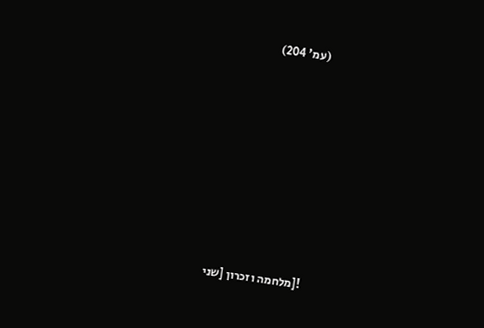(עמ' 204)








![מלחמה וזכרון [שני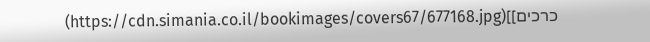כרכים]](https://cdn.simania.co.il/bookimages/covers67/677168.jpg)